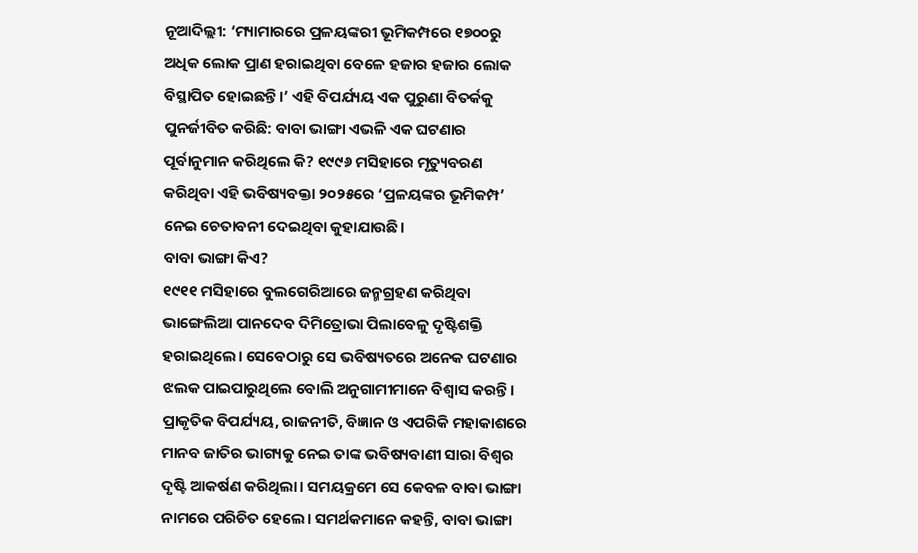ନୂଆଦିଲ୍ଲୀ: ‘ମ୍ୟାମାରରେ ପ୍ରଳୟଙ୍କରୀ ଭୂମିକମ୍ପରେ ୧୭୦୦ରୁ ଅଧିକ ଲୋକ ପ୍ରାଣ ହରାଇଥିବା ବେଳେ ହଜାର ହଜାର ଲୋକ ବିସ୍ଥାପିତ ହୋଇଛନ୍ତି।’ ଏହି ବିପର୍ଯ୍ୟୟ ଏକ ପୁରୁଣା ବିତର୍କକୁ ପୁନର୍ଜୀବିତ କରିଛି: ବାବା ଭାଙ୍ଗା ଏଭଳି ଏକ ଘଟଣାର ପୂର୍ବାନୁମାନ କରିଥିଲେ କି? ୧୯୯୬ ମସିହାରେ ମୃତ୍ୟୁବରଣ କରିଥିବା ଏହି ଭବିଷ୍ୟବକ୍ତା ୨୦୨୫ରେ ‘ପ୍ରଳୟଙ୍କର ଭୂମିକମ୍ପ’ ନେଇ ଚେତାବନୀ ଦେଇଥିବା କୁହାଯାଉଛି।
ବାବା ଭାଙ୍ଗା କିଏ?
୧୯୧୧ ମସିହାରେ ବୁଲଗେରିଆରେ ଜନ୍ମଗ୍ରହଣ କରିଥିବା ଭାଙ୍ଗେଲିଆ ପାନଦେବ ଦିମିତ୍ରୋଭା ପିଲାବେଳୁ ଦୃଷ୍ଟିଶକ୍ତି ହରାଇଥିଲେ। ସେବେଠାରୁ ସେ ଭବିଷ୍ୟତରେ ଅନେକ ଘଟଣାର ଝଲକ ପାଇପାରୁଥିଲେ ବୋଲି ଅନୁଗାମୀମାନେ ବିଶ୍ୱାସ କରନ୍ତି। ପ୍ରାକୃତିକ ବିପର୍ଯ୍ୟୟ, ରାଜନୀତି, ବିଜ୍ଞାନ ଓ ଏପରିକି ମହାକାଶରେ ମାନବ ଜାତିର ଭାଗ୍ୟକୁ ନେଇ ତାଙ୍କ ଭବିଷ୍ୟବାଣୀ ସାରା ବିଶ୍ୱର ଦୃଷ୍ଟି ଆକର୍ଷଣ କରିଥିଲା। ସମୟକ୍ରମେ ସେ କେବଳ ବାବା ଭାଙ୍ଗା ନାମରେ ପରିଚିତ ହେଲେ। ସମର୍ଥକମାନେ କହନ୍ତି, ବାବା ଭାଙ୍ଗା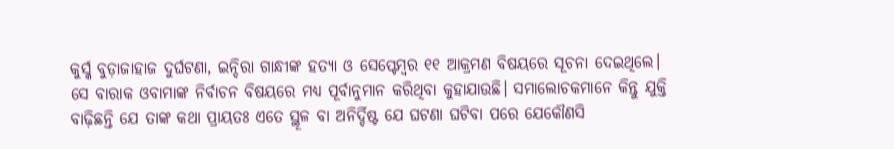କୁର୍ସ୍କ ବୁଡ଼ାଜାହାଜ ଦୁର୍ଘଟଣା, ଇନ୍ଦିରା ଗାନ୍ଧୀଙ୍କ ହତ୍ୟା ଓ ସେପ୍ଟେମ୍ବର ୧୧ ଆକ୍ରମଣ ବିଷୟରେ ସୂଚନା ଦେଇଥିଲେ। ସେ ବାରାକ ଓବାମାଙ୍କ ନିର୍ବାଚନ ବିଷୟରେ ମଧ୍ୟ ପୂର୍ବାନୁମାନ କରିଥିବା କୁହାଯାଉଛି। ସମାଲୋଚକମାନେ କିନ୍ତୁ ଯୁକ୍ତି ବାଢ଼ିଛନ୍ତି ଯେ ତାଙ୍କ କଥା ପ୍ରାୟତଃ ଏତେ ସ୍ଥୂଳ ବା ଅନିର୍ଦ୍ଦିଷ୍ଟ ଯେ ଘଟଣା ଘଟିବା ପରେ ଯେକୌଣସି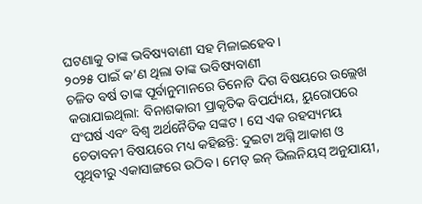ଘଟଣାକୁ ତାଙ୍କ ଭବିଷ୍ୟବାଣୀ ସହ ମିଳାଇହେବ।
୨୦୨୫ ପାଇଁ କ’ଣ ଥିଲା ତାଙ୍କ ଭବିଷ୍ୟବାଣୀ
ଚଳିତ ବର୍ଷ ତାଙ୍କ ପୂର୍ବାନୁମାନରେ ତିନୋଟି ଦିଗ ବିଷୟରେ ଉଲ୍ଲେଖ କରାଯାଇଥିଲା: ବିନାଶକାରୀ ପ୍ରାକୃତିକ ବିପର୍ଯ୍ୟୟ, ୟୁରୋପରେ ସଂଘର୍ଷ ଏବଂ ବିଶ୍ୱ ଅର୍ଥନୈତିକ ସଙ୍କଟ। ସେ ଏକ ରହସ୍ୟମୟ ଚେତାବନୀ ବିଷୟରେ ମଧ୍ୟ କହିଛନ୍ତି: ଦୁଇଟା ଅଗ୍ନି ଆକାଶ ଓ ପୃଥିବୀରୁ ଏକାସାଙ୍ଗରେ ଉଠିବ। ମେଡ୍ ଇନ୍ ଭିଲନିୟସ୍ ଅନୁଯାୟୀ,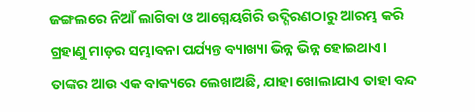ଜଙ୍ଗଲରେ ନିଆଁ ଲାଗିବା ଓ ଆଗ୍ନେୟଗିରି ଉଦ୍ଗିରଣଠାରୁ ଆରମ୍ଭ କରି ଗ୍ରହାଣୁ ମାଡ଼ର ସମ୍ଭାବନା ପର୍ଯ୍ୟନ୍ତ ବ୍ୟାଖ୍ୟା ଭିନ୍ନ ଭିନ୍ନ ହୋଇଥାଏ। ତାଙ୍କର ଆଉ ଏକ ବାକ୍ୟରେ ଲେଖାଅଛି, ଯାହା ଖୋଲାଯାଏ ତାହା ବନ୍ଦ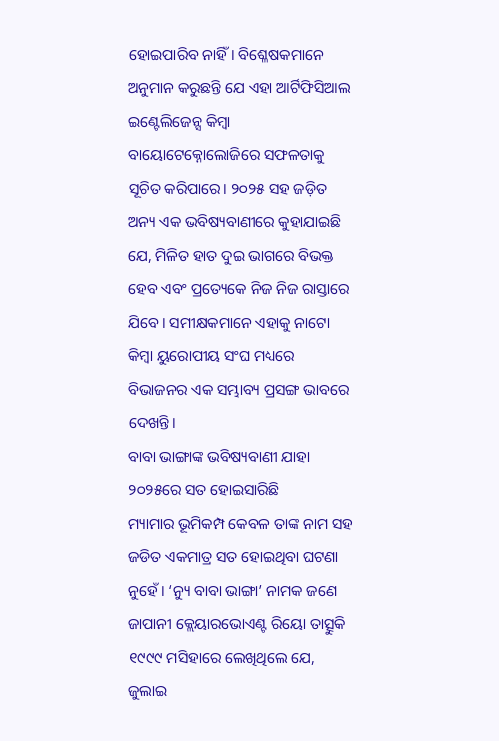ହୋଇପାରିବ ନାହିଁ। ବିଶ୍ଳେଷକମାନେ ଅନୁମାନ କରୁଛନ୍ତି ଯେ ଏହା ଆର୍ଟିଫିସିଆଲ ଇଣ୍ଟେଲିଜେନ୍ସ କିମ୍ବା ବାୟୋଟେକ୍ନୋଲୋଜିରେ ସଫଳତାକୁ ସୂଚିତ କରିପାରେ। ୨୦୨୫ ସହ ଜଡ଼ିତ ଅନ୍ୟ ଏକ ଭବିଷ୍ୟବାଣୀରେ କୁହାଯାଇଛି ଯେ, ମିଳିତ ହାତ ଦୁଇ ଭାଗରେ ବିଭକ୍ତ ହେବ ଏବଂ ପ୍ରତ୍ୟେକେ ନିଜ ନିଜ ରାସ୍ତାରେ ଯିବେ। ସମୀକ୍ଷକମାନେ ଏହାକୁ ନାଟୋ କିମ୍ବା ୟୁରୋପୀୟ ସଂଘ ମଧ୍ୟରେ ବିଭାଜନର ଏକ ସମ୍ଭାବ୍ୟ ପ୍ରସଙ୍ଗ ଭାବରେ ଦେଖନ୍ତି।
ବାବା ଭାଙ୍ଗାଙ୍କ ଭବିଷ୍ୟବାଣୀ ଯାହା ୨୦୨୫ରେ ସତ ହୋଇସାରିଛି
ମ୍ୟାମାର ଭୂମିକମ୍ପ କେବଳ ତାଙ୍କ ନାମ ସହ ଜଡିତ ଏକମାତ୍ର ସତ ହୋଇଥିବା ଘଟଣା ନୁହେଁ। ‘ନ୍ୟୁ ବାବା ଭାଙ୍ଗା’ ନାମକ ଜଣେ ଜାପାନୀ କ୍ଲେୟାରଭୋଏଣ୍ଟ ରିୟୋ ତାତ୍ସୁକି ୧୯୯୯ ମସିହାରେ ଲେଖିଥିଲେ ଯେ, ଜୁଲାଇ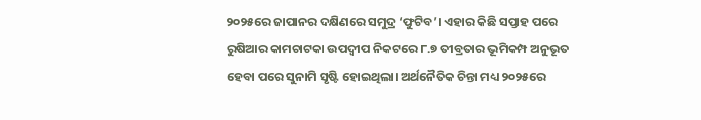୨୦୨୫ରେ ଜାପାନର ଦକ୍ଷିଣରେ ସମୁଦ୍ର ‘ଫୁଟିବ’। ଏହାର କିଛି ସପ୍ତାହ ପରେ ରୁଷିଆର କାମଚାଟକା ଉପଦ୍ୱୀପ ନିକଟରେ ୮.୭ ତୀବ୍ରତାର ଭୂମିକମ୍ପ ଅନୁଭୂତ ହେବା ପରେ ସୁନାମି ସୃଷ୍ଟି ହୋଇଥିଲା। ଅର୍ଥନୈତିକ ଚିନ୍ତା ମଧ୍ୟ ୨୦୨୫ରେ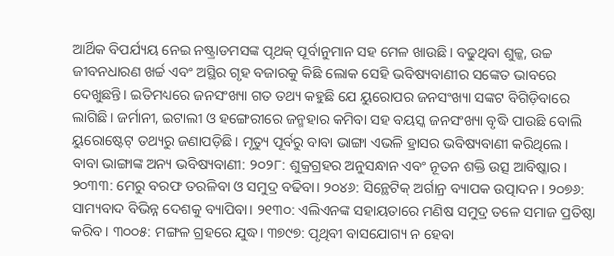ଆର୍ଥିକ ବିପର୍ଯ୍ୟୟ ନେଇ ନଷ୍ଟ୍ରାଡମସଙ୍କ ପୃଥକ୍ ପୂର୍ବାନୁମାନ ସହ ମେଳ ଖାଉଛି। ବଢୁଥିବା ଶୁଳ୍କ, ଉଚ୍ଚ ଜୀବନଧାରଣ ଖର୍ଚ୍ଚ ଏବଂ ଅସ୍ଥିର ଗୃହ ବଜାରକୁ କିଛି ଲୋକ ସେହି ଭବିଷ୍ୟବାଣୀର ସଙ୍କେତ ଭାବରେ ଦେଖୁଛନ୍ତି। ଇତିମଧ୍ୟରେ ଜନସଂଖ୍ୟା ଗତ ତଥ୍ୟ କହୁଛି ଯେ ୟୁରୋପର ଜନସଂଖ୍ୟା ସଙ୍କଟ ବିଗିଡ଼ିବାରେ ଲାଗିଛି। ଜର୍ମାନୀ, ଇଟାଲୀ ଓ ହଙ୍ଗେରୀରେ ଜନ୍ମହାର କମିବା ସହ ବୟସ୍କ ଜନସଂଖ୍ୟା ବୃଦ୍ଧି ପାଉଛି ବୋଲି ୟୁରୋଷ୍ଟେଟ୍ ତଥ୍ୟରୁ ଜଣାପଡ଼ିଛି। ମୃତ୍ୟୁ ପୂର୍ବରୁ ବାବା ଭାଙ୍ଗା ଏଭଳି ହ୍ରାସର ଭବିଷ୍ୟବାଣୀ କରିଥିଲେ।
ବାବା ଭାଙ୍ଗାଙ୍କ ଅନ୍ୟ ଭବିଷ୍ୟବାଣୀ: ୨୦୨୮: ଶୁକ୍ରଗ୍ରହର ଅନୁସନ୍ଧାନ ଏବଂ ନୂତନ ଶକ୍ତି ଉତ୍ସ ଆବିଷ୍କାର। ୨୦୩୩: ମେରୁ ବରଫ ତରଳିବା ଓ ସମୁଦ୍ର ବଢିବା। ୨୦୪୬: ସିନ୍ଥେଟିକ୍ ଅର୍ଗାନ୍ର ବ୍ୟାପକ ଉତ୍ପାଦନ। ୨୦୭୬: ସାମ୍ୟବାଦ ବିଭିନ୍ନ ଦେଶକୁ ବ୍ୟାପିବା। ୨୧୩୦: ଏଲିଏନଙ୍କ ସହାୟତାରେ ମଣିଷ ସମୁଦ୍ର ତଳେ ସମାଜ ପ୍ରତିଷ୍ଠା କରିବ। ୩୦୦୫: ମଙ୍ଗଳ ଗ୍ରହରେ ଯୁଦ୍ଧ। ୩୭୯୭: ପୃଥିବୀ ବାସଯୋଗ୍ୟ ନ ହେବା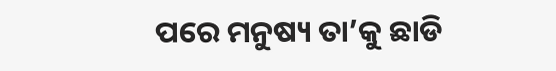ପରେ ମନୁଷ୍ୟ ତା’କୁ ଛାଡି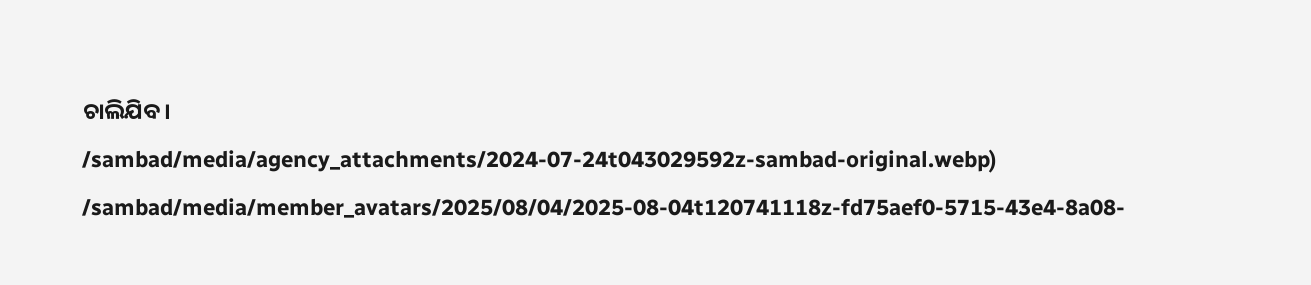ଚାଲିଯିବ।
/sambad/media/agency_attachments/2024-07-24t043029592z-sambad-original.webp)
/sambad/media/member_avatars/2025/08/04/2025-08-04t120741118z-fd75aef0-5715-43e4-8a08-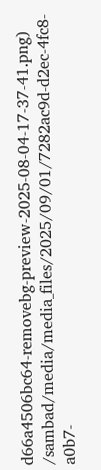d66a4506bc64-removebg-preview-2025-08-04-17-37-41.png)
/sambad/media/media_files/2025/09/01/7282ac9d-d2ec-4fc8-a0b7-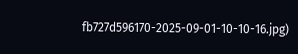fb727d596170-2025-09-01-10-10-16.jpg)